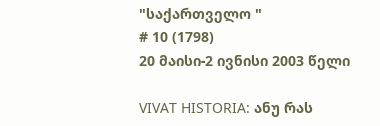"საქართველო "
# 10 (1798)
20 მაისი-2 ივნისი 2003 წელი

VIVAT HISTORIA: ანუ რას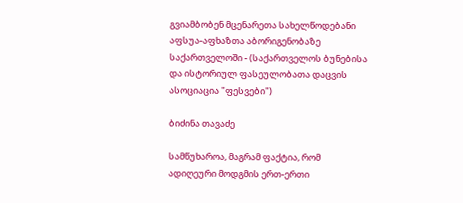გვიამბობენ მცენარეთა სახელწოდებანი აფსუა-აფხაზთა აბორიგენობაზე საქართველოში - (საქართველოს ბუნებისა და ისტორიულ ფასეულობათა დაცვის ასოციაცია "ფესვები")

ბიძინა თავაძე

სამწუხაროა, მაგრამ ფაქტია, რომ ადიღეური მოდგმის ერთ-ერთი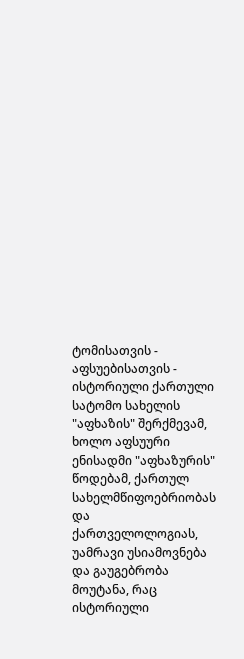ტომისათვის - აფსუებისათვის - ისტორიული ქართული სატომო სახელის "აფხაზის" შერქმევამ, ხოლო აფსუური ენისადმი "აფხაზურის" წოდებამ, ქართულ სახელმწიფოებრიობას და ქართველოლოგიას, უამრავი უსიამოვნება და გაუგებრობა მოუტანა, რაც ისტორიული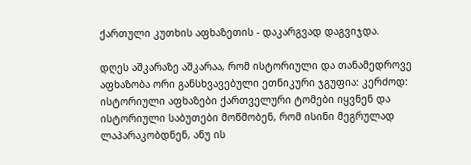ქართული კუთხის აფხაზეთის - დაკარგვად დაგვიჯდა.

დღეს აშკარაზე აშკარაა, რომ ისტორიული და თანამედროვე აფხაზობა ორი განსხვავებული ეთნიკური ჯგუფია: კერძოდ: ისტორიული აფხაზები ქართველური ტომები იყვნენ და ისტორიული საბუთები მოწმობენ, რომ ისინი მეგრულად ლაპარაკობდნენ, ანუ ის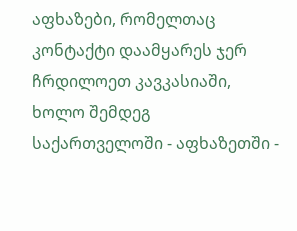აფხაზები, რომელთაც კონტაქტი დაამყარეს ჯერ ჩრდილოეთ კავკასიაში, ხოლო შემდეგ საქართველოში - აფხაზეთში -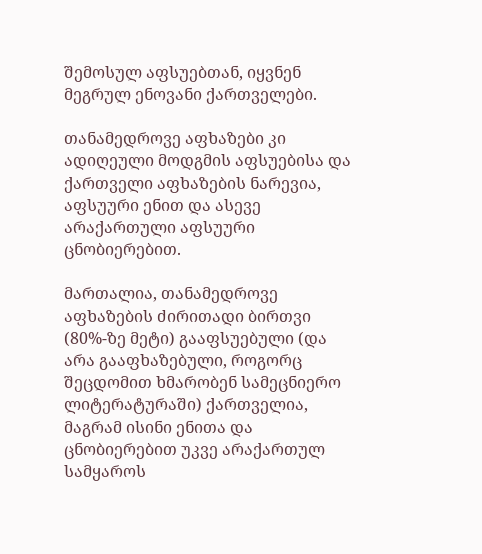შემოსულ აფსუებთან, იყვნენ მეგრულ ენოვანი ქართველები.

თანამედროვე აფხაზები კი ადიღეული მოდგმის აფსუებისა და ქართველი აფხაზების ნარევია, აფსუური ენით და ასევე არაქართული აფსუური ცნობიერებით.

მართალია, თანამედროვე აფხაზების ძირითადი ბირთვი (80%-ზე მეტი) გააფსუებული (და არა გააფხაზებული, როგორც შეცდომით ხმარობენ სამეცნიერო ლიტერატურაში) ქართველია, მაგრამ ისინი ენითა და ცნობიერებით უკვე არაქართულ სამყაროს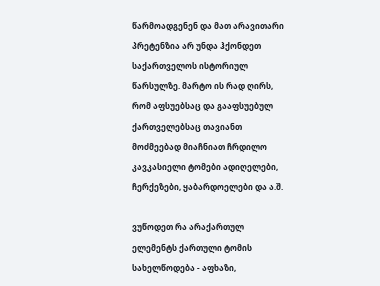წარმოადგენენ და მათ არავითარი პრეტენზია არ უნდა ჰქონდეთ საქართველოს ისტორიულ წარსულზე. მარტო ის რად ღირს, რომ აფსუებსაც და გააფსუებულ ქართველებსაც თავიანთ მოძმეებად მიაჩნიათ ჩრდილო კავკასიელი ტომები ადიღელები, ჩერქეზები, ყაბარდოელები და ა.შ.

ვუწოდეთ რა არაქართულ ელემენტს ქართული ტომის სახელწოდება - აფხაზი,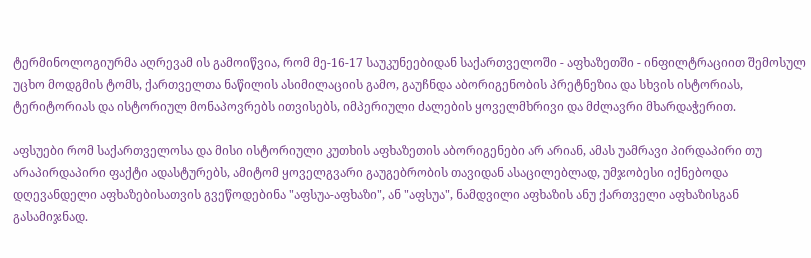ტერმინოლოგიურმა აღრევამ ის გამოიწვია, რომ მე-16-17 საუკუნეებიდან საქართველოში - აფხაზეთში - ინფილტრაციით შემოსულ უცხო მოდგმის ტომს, ქართველთა ნაწილის ასიმილაციის გამო, გაუჩნდა აბორიგენობის პრეტნეზია და სხვის ისტორიას, ტერიტორიას და ისტორიულ მონაპოვრებს ითვისებს, იმპერიული ძალების ყოველმხრივი და მძლავრი მხარდაჭერით.

აფსუები რომ საქართველოსა და მისი ისტორიული კუთხის აფხაზეთის აბორიგენები არ არიან, ამას უამრავი პირდაპირი თუ არაპირდაპირი ფაქტი ადასტურებს, ამიტომ ყოველგვარი გაუგებრობის თავიდან ასაცილებლად, უმჯობესი იქნებოდა დღევანდელი აფხაზებისათვის გვეწოდებინა "აფსუა-აფხაზი", ან "აფსუა", ნამდვილი აფხაზის ანუ ქართველი აფხაზისგან გასამიჯნად.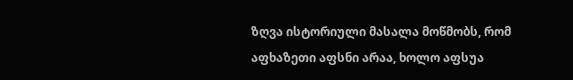ზღვა ისტორიული მასალა მოწმობს, რომ აფხაზეთი აფსნი არაა, ხოლო აფსუა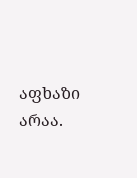აფხაზი არაა.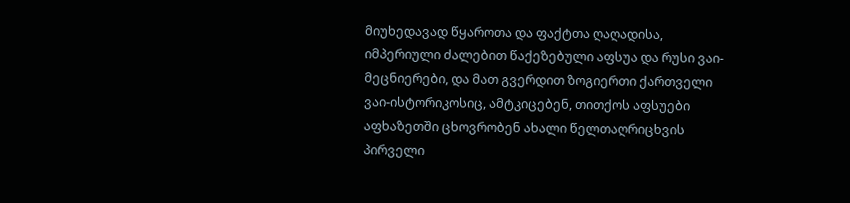მიუხედავად წყაროთა და ფაქტთა ღაღადისა, იმპერიული ძალებით წაქეზებული აფსუა და რუსი ვაი-მეცნიერები, და მათ გვერდით ზოგიერთი ქართველი ვაი-ისტორიკოსიც, ამტკიცებენ, თითქოს აფსუები აფხაზეთში ცხოვრობენ ახალი წელთაღრიცხვის პირველი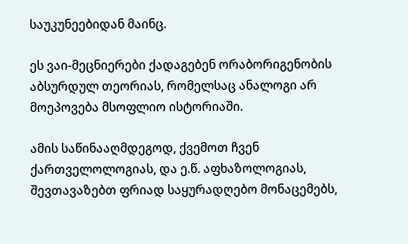საუკუნეებიდან მაინც.

ეს ვაი-მეცნიერები ქადაგებენ ორაბორიგენობის აბსურდულ თეორიას, რომელსაც ანალოგი არ მოეპოვება მსოფლიო ისტორიაში.

ამის საწინააღმდეგოდ, ქვემოთ ჩვენ ქართველოლოგიას, და ე.წ. აფხაზოლოგიას, შევთავაზებთ ფრიად საყურადღებო მონაცემებს,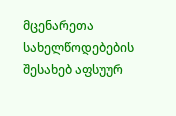მცენარეთა სახელწოდებების შესახებ აფსუურ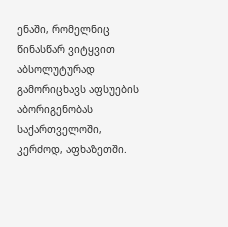ენაში, რომელნიც წინასწარ ვიტყვით აბსოლუტურად გამორიცხავს აფსუების აბორიგენობას საქართველოში, კერძოდ, აფხაზეთში.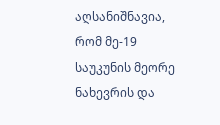აღსანიშნავია, რომ მე-19 საუკუნის მეორე ნახევრის და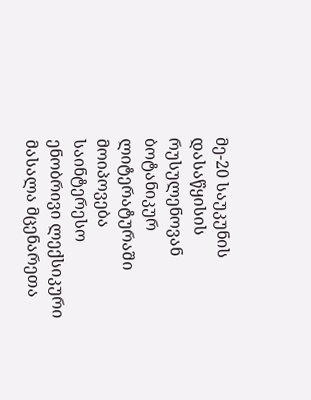მე-20 საუკუნის დასაწყისის რუსულენოვან ბოტანიკურ ლიტერატურაში მოიპოვება საინტერესო ენობრივი ლექსიკური მასალა მცენარეთა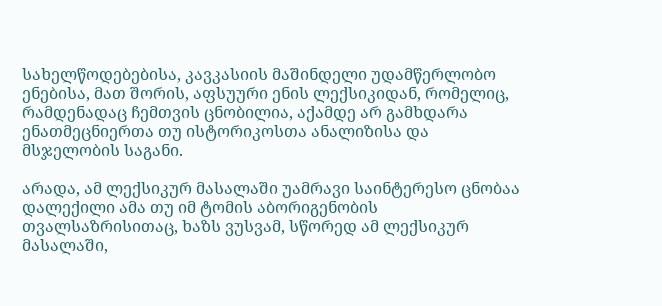სახელწოდებებისა, კავკასიის მაშინდელი უდამწერლობო ენებისა, მათ შორის, აფსუური ენის ლექსიკიდან, რომელიც, რამდენადაც ჩემთვის ცნობილია, აქამდე არ გამხდარა ენათმეცნიერთა თუ ისტორიკოსთა ანალიზისა და მსჯელობის საგანი.

არადა, ამ ლექსიკურ მასალაში უამრავი საინტერესო ცნობაა დალექილი ამა თუ იმ ტომის აბორიგენობის თვალსაზრისითაც, ხაზს ვუსვამ, სწორედ ამ ლექსიკურ მასალაში,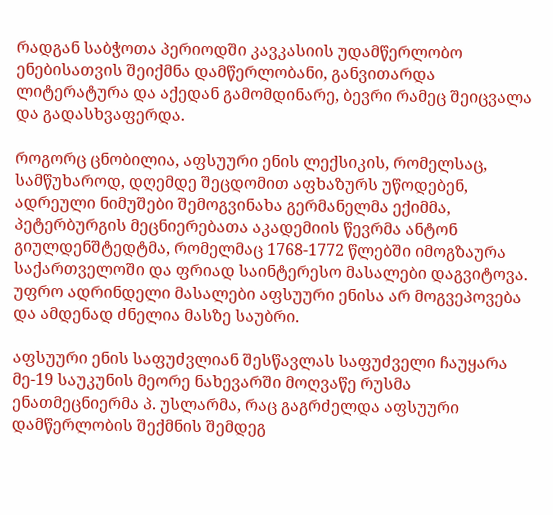რადგან საბჭოთა პერიოდში კავკასიის უდამწერლობო ენებისათვის შეიქმნა დამწერლობანი, განვითარდა ლიტერატურა და აქედან გამომდინარე, ბევრი რამეც შეიცვალა და გადასხვაფერდა.

როგორც ცნობილია, აფსუური ენის ლექსიკის, რომელსაც, სამწუხაროდ, დღემდე შეცდომით აფხაზურს უწოდებენ, ადრეული ნიმუშები შემოგვინახა გერმანელმა ექიმმა, პეტერბურგის მეცნიერებათა აკადემიის წევრმა ანტონ გიულდენშტედტმა, რომელმაც 1768-1772 წლებში იმოგზაურა საქართველოში და ფრიად საინტერესო მასალები დაგვიტოვა. უფრო ადრინდელი მასალები აფსუური ენისა არ მოგვეპოვება და ამდენად ძნელია მასზე საუბრი.

აფსუური ენის საფუძვლიან შესწავლას საფუძველი ჩაუყარა მე-19 საუკუნის მეორე ნახევარში მოღვაწე რუსმა ენათმეცნიერმა პ. უსლარმა, რაც გაგრძელდა აფსუური დამწერლობის შექმნის შემდეგ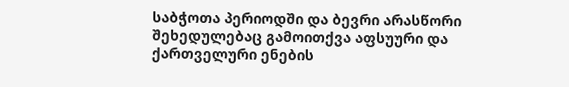საბჭოთა პერიოდში და ბევრი არასწორი შეხედულებაც გამოითქვა აფსუური და ქართველური ენების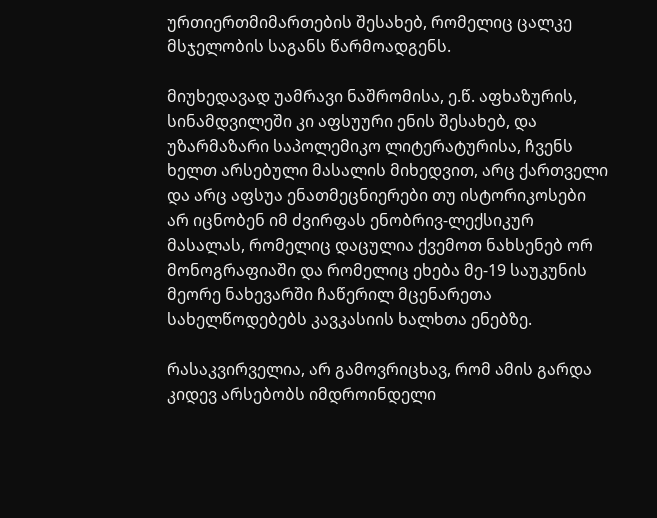ურთიერთმიმართების შესახებ, რომელიც ცალკე მსჯელობის საგანს წარმოადგენს.

მიუხედავად უამრავი ნაშრომისა, ე.წ. აფხაზურის, სინამდვილეში კი აფსუური ენის შესახებ, და უზარმაზარი საპოლემიკო ლიტერატურისა, ჩვენს ხელთ არსებული მასალის მიხედვით, არც ქართველი და არც აფსუა ენათმეცნიერები თუ ისტორიკოსები არ იცნობენ იმ ძვირფას ენობრივ-ლექსიკურ მასალას, რომელიც დაცულია ქვემოთ ნახსენებ ორ მონოგრაფიაში და რომელიც ეხება მე-19 საუკუნის მეორე ნახევარში ჩაწერილ მცენარეთა სახელწოდებებს კავკასიის ხალხთა ენებზე.

რასაკვირველია, არ გამოვრიცხავ, რომ ამის გარდა კიდევ არსებობს იმდროინდელი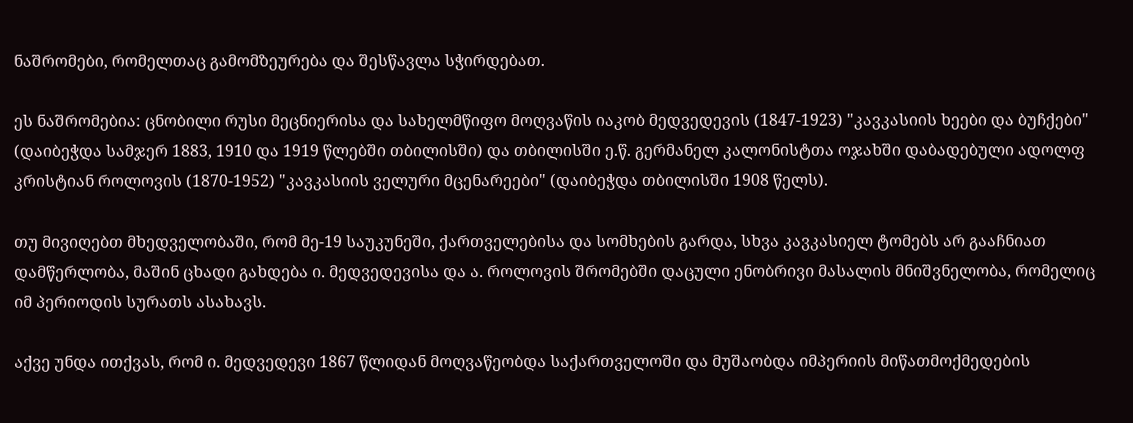ნაშრომები, რომელთაც გამომზეურება და შესწავლა სჭირდებათ.

ეს ნაშრომებია: ცნობილი რუსი მეცნიერისა და სახელმწიფო მოღვაწის იაკობ მედვედევის (1847-1923) "კავკასიის ხეები და ბუჩქები" (დაიბეჭდა სამჯერ 1883, 1910 და 1919 წლებში თბილისში) და თბილისში ე.წ. გერმანელ კალონისტთა ოჯახში დაბადებული ადოლფ კრისტიან როლოვის (1870-1952) "კავკასიის ველური მცენარეები" (დაიბეჭდა თბილისში 1908 წელს).

თუ მივიღებთ მხედველობაში, რომ მე-19 საუკუნეში, ქართველებისა და სომხების გარდა, სხვა კავკასიელ ტომებს არ გააჩნიათ დამწერლობა, მაშინ ცხადი გახდება ი. მედვედევისა და ა. როლოვის შრომებში დაცული ენობრივი მასალის მნიშვნელობა, რომელიც იმ პერიოდის სურათს ასახავს.

აქვე უნდა ითქვას, რომ ი. მედვედევი 1867 წლიდან მოღვაწეობდა საქართველოში და მუშაობდა იმპერიის მიწათმოქმედების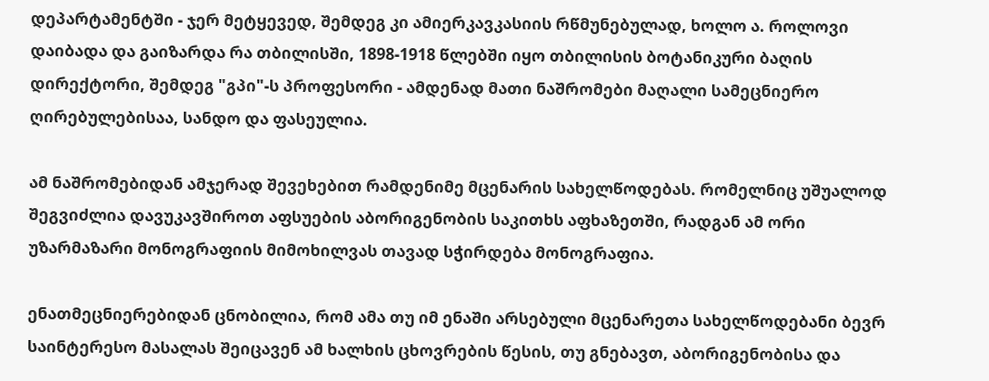დეპარტამენტში - ჯერ მეტყევედ, შემდეგ კი ამიერკავკასიის რწმუნებულად, ხოლო ა. როლოვი დაიბადა და გაიზარდა რა თბილისში, 1898-1918 წლებში იყო თბილისის ბოტანიკური ბაღის დირექტორი, შემდეგ "გპი"-ს პროფესორი - ამდენად მათი ნაშრომები მაღალი სამეცნიერო ღირებულებისაა, სანდო და ფასეულია.

ამ ნაშრომებიდან ამჯერად შევეხებით რამდენიმე მცენარის სახელწოდებას. რომელნიც უშუალოდ შეგვიძლია დავუკავშიროთ აფსუების აბორიგენობის საკითხს აფხაზეთში, რადგან ამ ორი უზარმაზარი მონოგრაფიის მიმოხილვას თავად სჭირდება მონოგრაფია.

ენათმეცნიერებიდან ცნობილია, რომ ამა თუ იმ ენაში არსებული მცენარეთა სახელწოდებანი ბევრ საინტერესო მასალას შეიცავენ ამ ხალხის ცხოვრების წესის, თუ გნებავთ, აბორიგენობისა და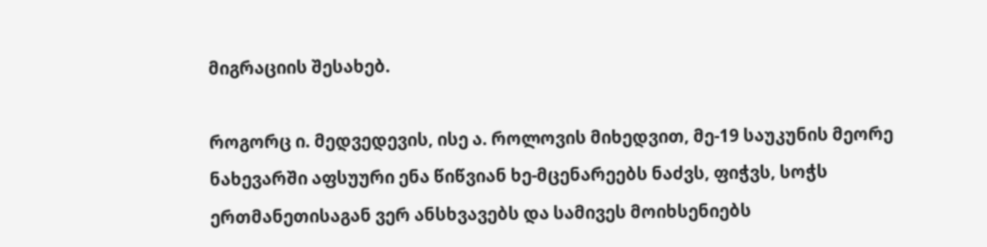მიგრაციის შესახებ.

როგორც ი. მედვედევის, ისე ა. როლოვის მიხედვით, მე-19 საუკუნის მეორე ნახევარში აფსუური ენა წიწვიან ხე-მცენარეებს ნაძვს, ფიჭვს, სოჭს ერთმანეთისაგან ვერ ანსხვავებს და სამივეს მოიხსენიებს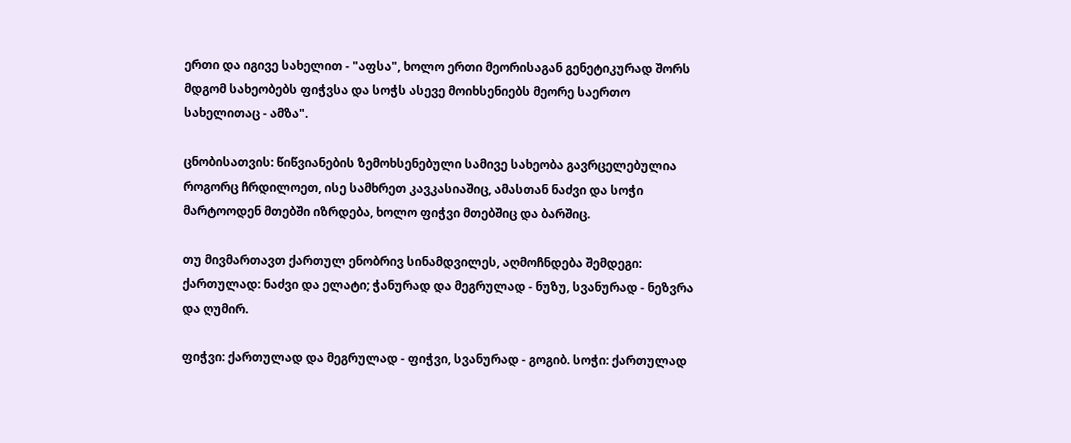ერთი და იგივე სახელით - "აფსა", ხოლო ერთი მეორისაგან გენეტიკურად შორს მდგომ სახეობებს ფიჭვსა და სოჭს ასევე მოიხსენიებს მეორე საერთო სახელითაც - ამზა".

ცნობისათვის: წიწვიანების ზემოხსენებული სამივე სახეობა გავრცელებულია როგორც ჩრდილოეთ, ისე სამხრეთ კავკასიაშიც, ამასთან ნაძვი და სოჭი მარტოოდენ მთებში იზრდება, ხოლო ფიჭვი მთებშიც და ბარშიც.

თუ მივმართავთ ქართულ ენობრივ სინამდვილეს, აღმოჩნდება შემდეგი: ქართულად: ნაძვი და ელატი; ჭანურად და მეგრულად - ნუზუ, სვანურად - ნეზვრა და ღუმირ.

ფიჭვი: ქართულად და მეგრულად - ფიჭვი, სვანურად - გოგიბ. სოჭი: ქართულად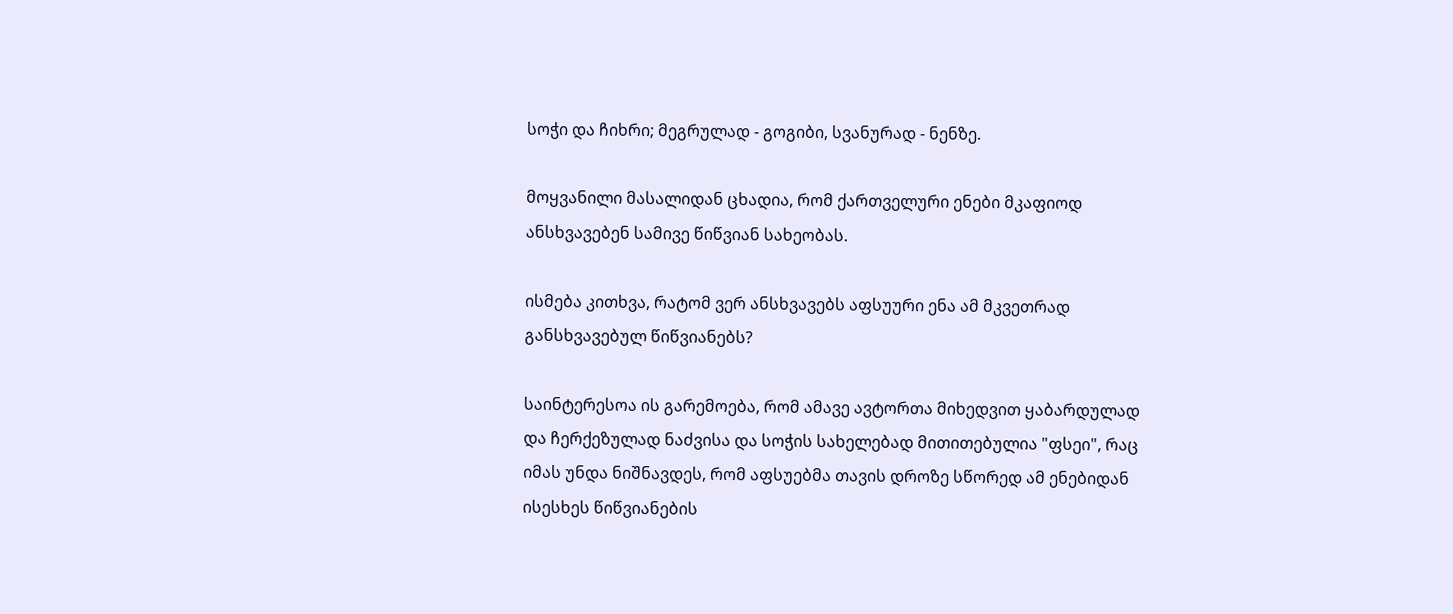სოჭი და ჩიხრი; მეგრულად - გოგიბი, სვანურად - ნენზე.

მოყვანილი მასალიდან ცხადია, რომ ქართველური ენები მკაფიოდ ანსხვავებენ სამივე წიწვიან სახეობას.

ისმება კითხვა, რატომ ვერ ანსხვავებს აფსუური ენა ამ მკვეთრად განსხვავებულ წიწვიანებს?

საინტერესოა ის გარემოება, რომ ამავე ავტორთა მიხედვით ყაბარდულად და ჩერქეზულად ნაძვისა და სოჭის სახელებად მითითებულია "ფსეი", რაც იმას უნდა ნიშნავდეს, რომ აფსუებმა თავის დროზე სწორედ ამ ენებიდან ისესხეს წიწვიანების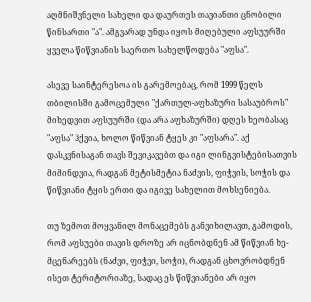აღმნიშვნელი სახელი და დაურთეს თავიანთი ცნობილი წინსართი "ა". ამგვარად უნდა იყოს მიღებული აფსუურში ყველა წიწვიანის საერთო სახელწოდება "აფსა".

ასევე საინტერესოა ის გარემოებაც, რომ 1999 წელს თბილისში გამოცემული "ქართულ-აფხაზური სასაუბროს" მიხედვით აფსუურში (და არა აფხაზურში) დღეს ხეობასაც "აფსა" ჰქვია, ხოლო წიწვიან ტყეს კი "აფსარა". აქ დასკვნისაგან თავს შევიკავებთ და იგი ლინგვისტებისათვის მიმინდვია, რადგან მეტისმეტია ნაძვის, ფიჭვის, სოჭის და წიწვიანი ტყის ერთი და იგივე სახელით მოხსენიება.

თუ ზემოთ მოყვანილ მონაცემებს განვიხილავთ, გამოდის, რომ აფსუები თავის დროზე არ იცნობდნენ ამ წიწვიან ხე-მცენარეებს (ნაძვი, ფიჭვი, სოჭი), რადგან ცხოვრობდნენ ისეთ ტერიტორიაზე, სადაც ეს წიწვიანები არ იყო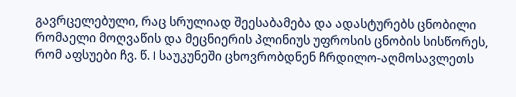გავრცელებული, რაც სრულიად შეესაბამება და ადასტურებს ცნობილი რომაელი მოღვაწის და მეცნიერის პლინიუს უფროსის ცნობის სისწორეს, რომ აფსუები ჩვ. წ. I საუკუნეში ცხოვრობდნენ ჩრდილო-აღმოსავლეთს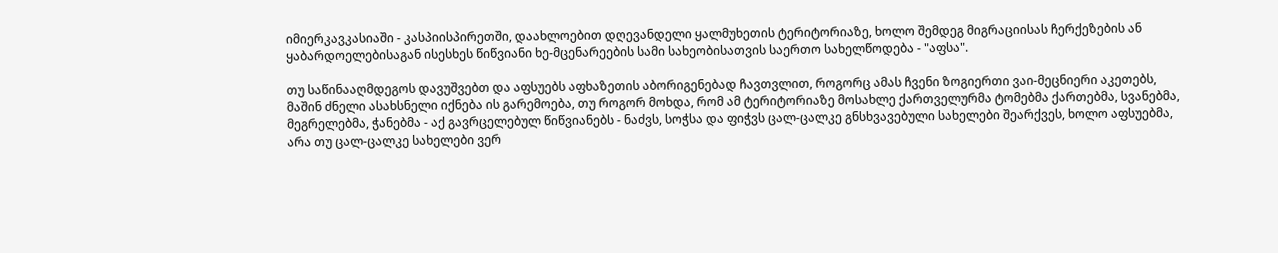იმიერკავკასიაში - კასპიისპირეთში, დაახლოებით დღევანდელი ყალმუხეთის ტერიტორიაზე, ხოლო შემდეგ მიგრაციისას ჩერქეზების ან ყაბარდოელებისაგან ისესხეს წიწვიანი ხე-მცენარეების სამი სახეობისათვის საერთო სახელწოდება - "აფსა".

თუ საწინააღმდეგოს დავუშვებთ და აფსუებს აფხაზეთის აბორიგენებად ჩავთვლით, როგორც ამას ჩვენი ზოგიერთი ვაი-მეცნიერი აკეთებს, მაშინ ძნელი ასახსნელი იქნება ის გარემოება, თუ როგორ მოხდა, რომ ამ ტერიტორიაზე მოსახლე ქართველურმა ტომებმა ქართებმა, სვანებმა, მეგრელებმა, ჭანებმა - აქ გავრცელებულ წიწვიანებს - ნაძვს, სოჭსა და ფიჭვს ცალ-ცალკე გნსხვავებული სახელები შეარქვეს, ხოლო აფსუებმა, არა თუ ცალ-ცალკე სახელები ვერ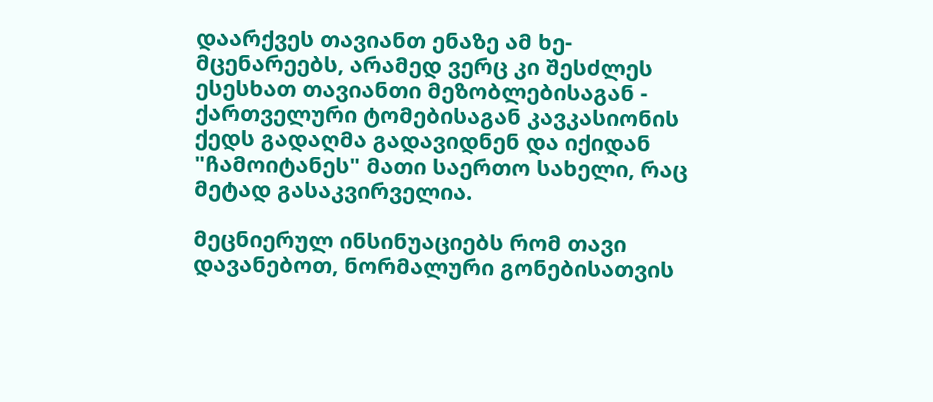დაარქვეს თავიანთ ენაზე ამ ხე-მცენარეებს, არამედ ვერც კი შესძლეს ესესხათ თავიანთი მეზობლებისაგან - ქართველური ტომებისაგან კავკასიონის ქედს გადაღმა გადავიდნენ და იქიდან "ჩამოიტანეს" მათი საერთო სახელი, რაც მეტად გასაკვირველია.

მეცნიერულ ინსინუაციებს რომ თავი დავანებოთ, ნორმალური გონებისათვის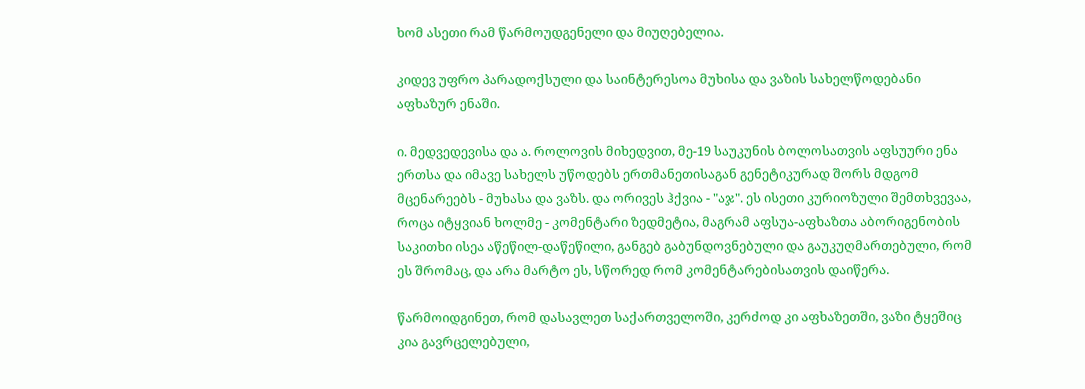ხომ ასეთი რამ წარმოუდგენელი და მიუღებელია.

კიდევ უფრო პარადოქსული და საინტერესოა მუხისა და ვაზის სახელწოდებანი აფხაზურ ენაში.

ი. მედვედევისა და ა. როლოვის მიხედვით, მე-19 საუკუნის ბოლოსათვის აფსუური ენა ერთსა და იმავე სახელს უწოდებს ერთმანეთისაგან გენეტიკურად შორს მდგომ მცენარეებს - მუხასა და ვაზს. და ორივეს ჰქვია - "აჯ". ეს ისეთი კურიოზული შემთხვევაა, როცა იტყვიან ხოლმე - კომენტარი ზედმეტია, მაგრამ აფსუა-აფხაზთა აბორიგენობის საკითხი ისეა აწეწილ-დაწეწილი, განგებ გაბუნდოვნებული და გაუკუღმართებული, რომ ეს შრომაც, და არა მარტო ეს, სწორედ რომ კომენტარებისათვის დაიწერა.

წარმოიდგინეთ, რომ დასავლეთ საქართველოში, კერძოდ კი აფხაზეთში, ვაზი ტყეშიც კია გავრცელებული,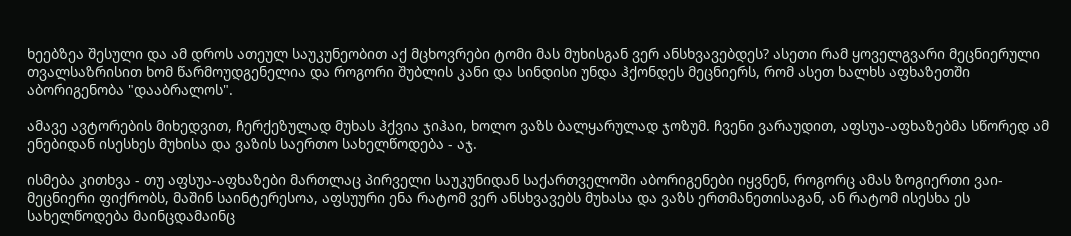ხეებზეა შესული და ამ დროს ათეულ საუკუნეობით აქ მცხოვრები ტომი მას მუხისგან ვერ ანსხვავებდეს? ასეთი რამ ყოველგვარი მეცნიერული თვალსაზრისით ხომ წარმოუდგენელია და როგორი შუბლის კანი და სინდისი უნდა ჰქონდეს მეცნიერს, რომ ასეთ ხალხს აფხაზეთში აბორიგენობა "დააბრალოს".

ამავე ავტორების მიხედვით, ჩერქეზულად მუხას ჰქვია ჯიჰაი, ხოლო ვაზს ბალყარულად ჯოზუმ. ჩვენი ვარაუდით, აფსუა-აფხაზებმა სწორედ ამ ენებიდან ისესხეს მუხისა და ვაზის საერთო სახელწოდება - აჯ.

ისმება კითხვა - თუ აფსუა-აფხაზები მართლაც პირველი საუკუნიდან საქართველოში აბორიგენები იყვნენ, როგორც ამას ზოგიერთი ვაი-მეცნიერი ფიქრობს, მაშინ საინტერესოა, აფსუური ენა რატომ ვერ ანსხვავებს მუხასა და ვაზს ერთმანეთისაგან, ან რატომ ისესხა ეს სახელწოდება მაინცდამაინც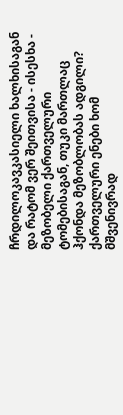ჩრდილოკავკასიელი ხალხისაგან და რატომ ვერ შეითვისა - ისესხა - მეზობელი ქართველური ტომებისაგან, თუკი მართლაც ჰქონდა მეზობლობას ადგილი? ქართველური ენები ხომ მშვენივრად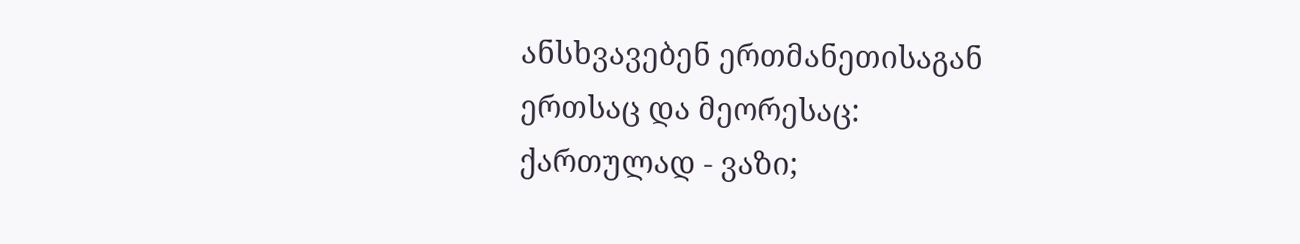ანსხვავებენ ერთმანეთისაგან ერთსაც და მეორესაც: ქართულად - ვაზი;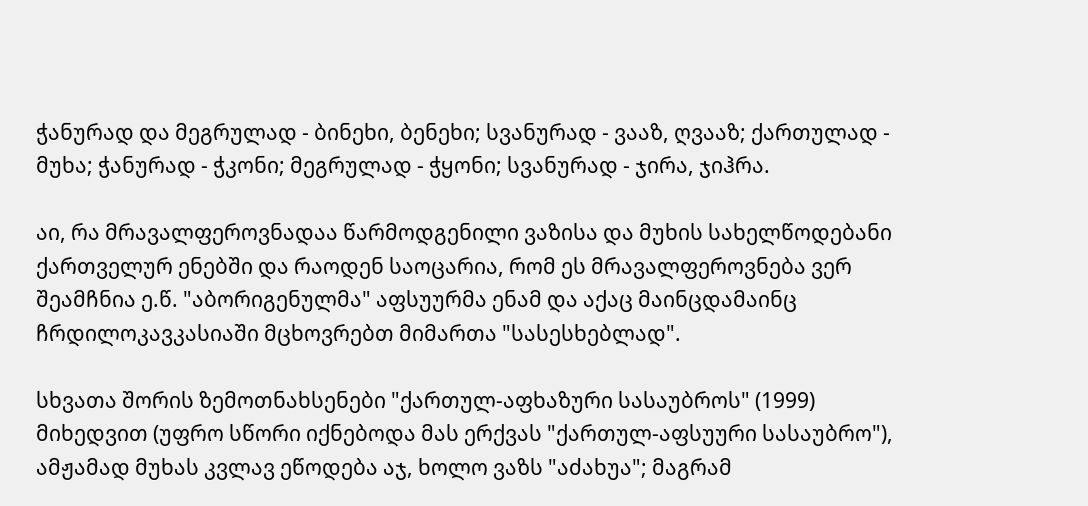ჭანურად და მეგრულად - ბინეხი, ბენეხი; სვანურად - ვააზ, ღვააზ; ქართულად - მუხა; ჭანურად - ჭკონი; მეგრულად - ჭყონი; სვანურად - ჯირა, ჯიჰრა.

აი, რა მრავალფეროვნადაა წარმოდგენილი ვაზისა და მუხის სახელწოდებანი ქართველურ ენებში და რაოდენ საოცარია, რომ ეს მრავალფეროვნება ვერ შეამჩნია ე.წ. "აბორიგენულმა" აფსუურმა ენამ და აქაც მაინცდამაინც ჩრდილოკავკასიაში მცხოვრებთ მიმართა "სასესხებლად".

სხვათა შორის ზემოთნახსენები "ქართულ-აფხაზური სასაუბროს" (1999) მიხედვით (უფრო სწორი იქნებოდა მას ერქვას "ქართულ-აფსუური სასაუბრო"), ამჟამად მუხას კვლავ ეწოდება აჯ, ხოლო ვაზს "აძახუა"; მაგრამ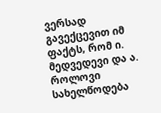ვერსად გავექცევით იმ ფაქტს, რომ ი. მედვედევი და ა. როლოვი სახელწოდება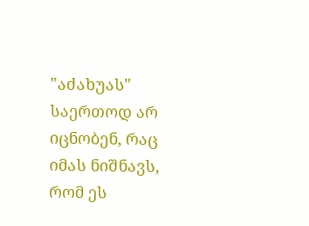"აძახუას" საერთოდ არ იცნობენ, რაც იმას ნიშნავს, რომ ეს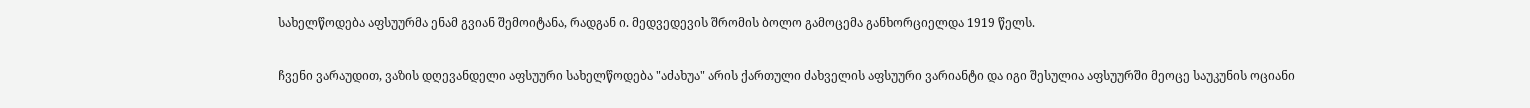სახელწოდება აფსუურმა ენამ გვიან შემოიტანა, რადგან ი. მედვედევის შრომის ბოლო გამოცემა განხორციელდა 1919 წელს.

ჩვენი ვარაუდით, ვაზის დღევანდელი აფსუური სახელწოდება "აძახუა" არის ქართული ძახველის აფსუური ვარიანტი და იგი შესულია აფსუურში მეოცე საუკუნის ოციანი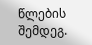წლების შემდეგ.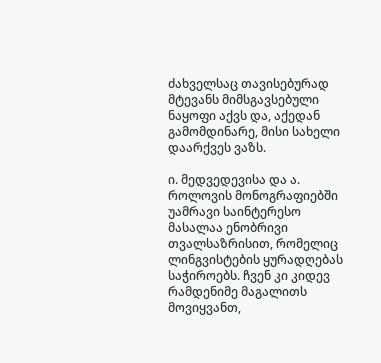ძახველსაც თავისებურად მტევანს მიმსგავსებული ნაყოფი აქვს და, აქედან გამომდინარე, მისი სახელი დაარქვეს ვაზს.

ი. მედვედევისა და ა. როლოვის მონოგრაფიებში უამრავი საინტერესო მასალაა ენობრივი თვალსაზრისით, რომელიც ლინგვისტების ყურადღებას საჭიროებს. ჩვენ კი კიდევ რამდენიმე მაგალითს მოვიყვანთ,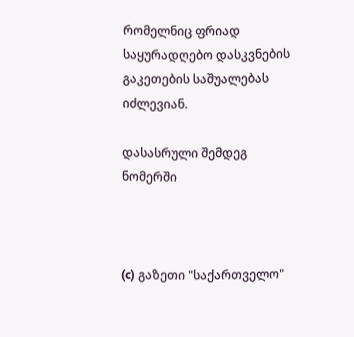რომელნიც ფრიად საყურადღებო დასკვნების გაკეთების საშუალებას იძლევიან.

დასასრული შემდეგ ნომერში



(c) გაზეთი "საქართველო"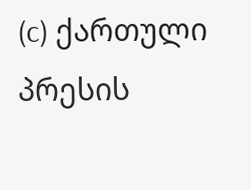(c) ქართული პრესის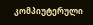კომპიუტერული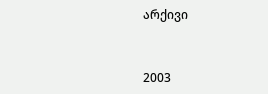არქივი


2003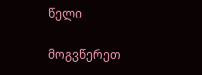წელი

მოგვწერეთ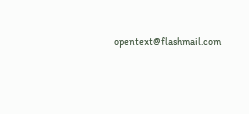opentext@flashmail.com